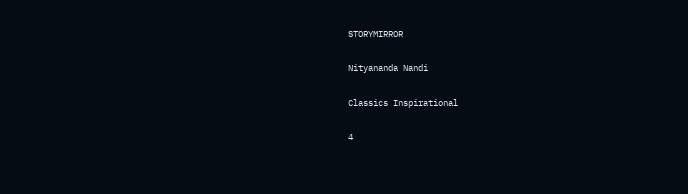STORYMIRROR

Nityananda Nandi

Classics Inspirational

4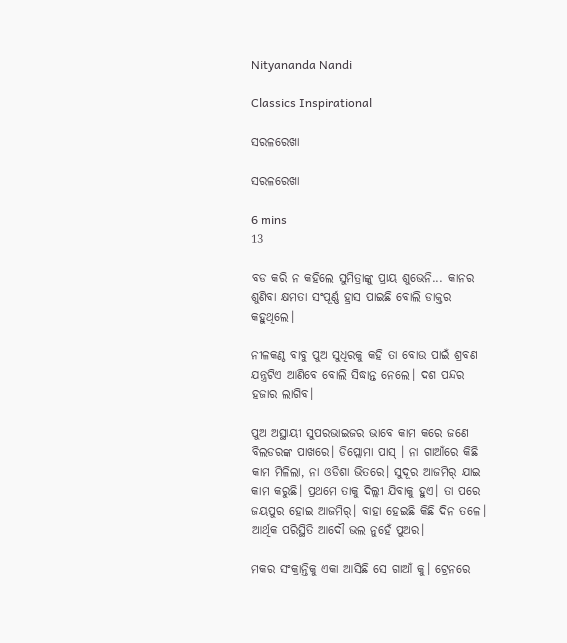Nityananda Nandi

Classics Inspirational

ସରଳରେଖା

ସରଳରେଖା

6 mins
13

ବଡ କରି ନ କହିଲେ ସୁମିତ୍ରାଙ୍କୁ ପ୍ରାୟ ଶୁଭେନି... କାନର ଶୁଣିବା କ୍ଷମତା ସଂପୂର୍ଣ୍ଣ ହ୍ରାସ ପାଇଛି ବୋଲି ଡାକ୍ତର କହୁଥିଲେ।

ନୀଳକଣ୍ଠ ବାବୁ ପୁଅ ସୁଧିରକୁ କହି ତା ବୋଉ ପାଇଁ ଶ୍ରବଣ ଯନ୍ତ୍ରଟିଏ ଆଣିବେ ବୋଲି ସିଦ୍ଧାନ୍ତ ନେଲେ। ଦଶ ପନ୍ଦର ହଜାର ଲାଗିବ।

ପୁଅ ଅସ୍ଥାୟୀ ସୁପରଭାଇଜର ଭାବେ କାମ କରେ ଜଣେ ବିଲଡରଙ୍କ ପାଖରେ। ଡିପ୍ଲୋମା ପାସ୍ । ନା ଗାଆଁରେ କିଛି କାମ ମିଳିଲା, ନା ଓଡିଶା ଭିତରେ। ସୁଦୂର ଆଜମିର୍ ଯାଇ କାମ କରୁଛି। ପ୍ରଥମେ ତାକୁ ଦିଲ୍ଲୀ ଯିବାକୁ ହୁଏ। ତା ପରେ ଜୟପୁର ହୋଇ ଆଜମିର୍। ବାହା ହେଇଛି କିଛି ଦିନ ତଳେ। ଆର୍ଥିକ ପରିସ୍ଥିତି ଆଦୌ ଭଲ ନୁହେଁ ପୁଅର।

ମକର ସଂକ୍ରାନ୍ତିକୁ ଏକା ଆସିଛି ସେ ଗାଆଁ କୁ। ଟ୍ରେନରେ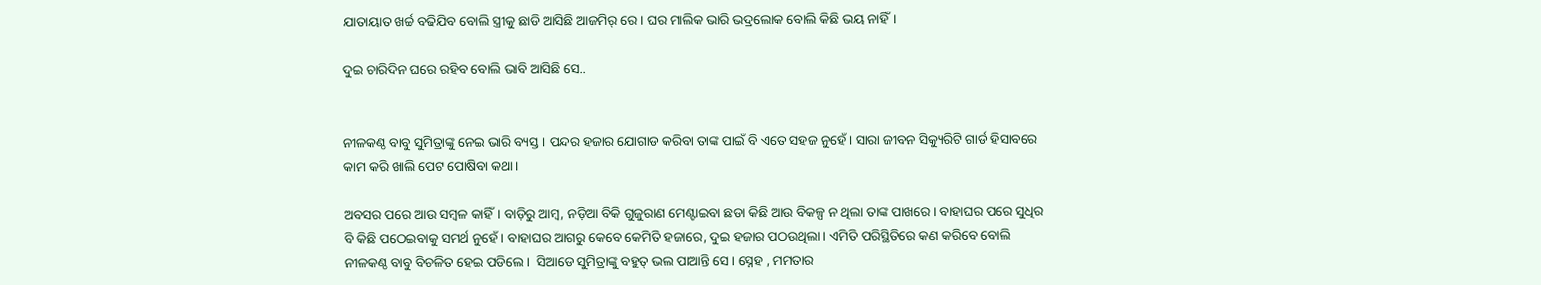ଯାତାୟାତ ଖର୍ଚ୍ଚ ବଢିଯିବ ବୋଲି ସ୍ତ୍ରୀକୁ ଛାଡି ଆସିଛି ଆଜମିର୍ ରେ। ଘର ମାଲିକ ଭାରି ଭଦ୍ରଲୋକ ବୋଲି କିଛି ଭୟ ନାହିଁ।

ଦୁଇ ଚାରିଦିନ ଘରେ ରହିବ ବୋଲି ଭାବି ଆସିଛି ସେ..


ନୀଳକଣ୍ଠ ବାବୁ ସୁମିତ୍ରାଙ୍କୁ ନେଇ ଭାରି ବ୍ୟସ୍ତ। ପନ୍ଦର ହଜାର ଯୋଗାଡ କରିବା ତାଙ୍କ ପାଇଁ ବି ଏତେ ସହଜ ନୁହେଁ। ସାରା ଜୀବନ ସିକ୍ୟୁରିଟି ଗାର୍ଡ ହିସାବରେ କାମ କରି ଖାଲି ପେଟ ପୋଷିବା କଥା।

ଅବସର ପରେ ଆଉ ସମ୍ବଳ କାହିଁ। ବାଡ଼ିରୁ ଆମ୍ବ, ନଡ଼ିଆ ବିକି ଗୁଜୁରାଣ ମେଣ୍ଟାଇବା ଛଡା କିଛି ଆଉ ବିକଳ୍ପ ନ ଥିଲା ତାଙ୍କ ପାଖରେ। ବାହାଘର ପରେ ସୁଧିର ବି କିଛି ପଠେଇବାକୁ ସମର୍ଥ ନୁହେଁ। ବାହାଘର ଆଗରୁ କେବେ କେମିତି ହଜାରେ, ଦୁଇ ହଜାର ପଠଉଥିଲା। ଏମିତି ପରିସ୍ଥିତିରେ କଣ କରିବେ ବୋଲି ନୀଳକଣ୍ଠ ବାବୁ ବିଚଳିତ ହେଇ ପଡିଲେ।  ସିଆଡେ ସୁମିତ୍ରାଙ୍କୁ ବହୁତ୍ ଭଲ ପାଆନ୍ତି ସେ। ସ୍ନେହ , ମମତାର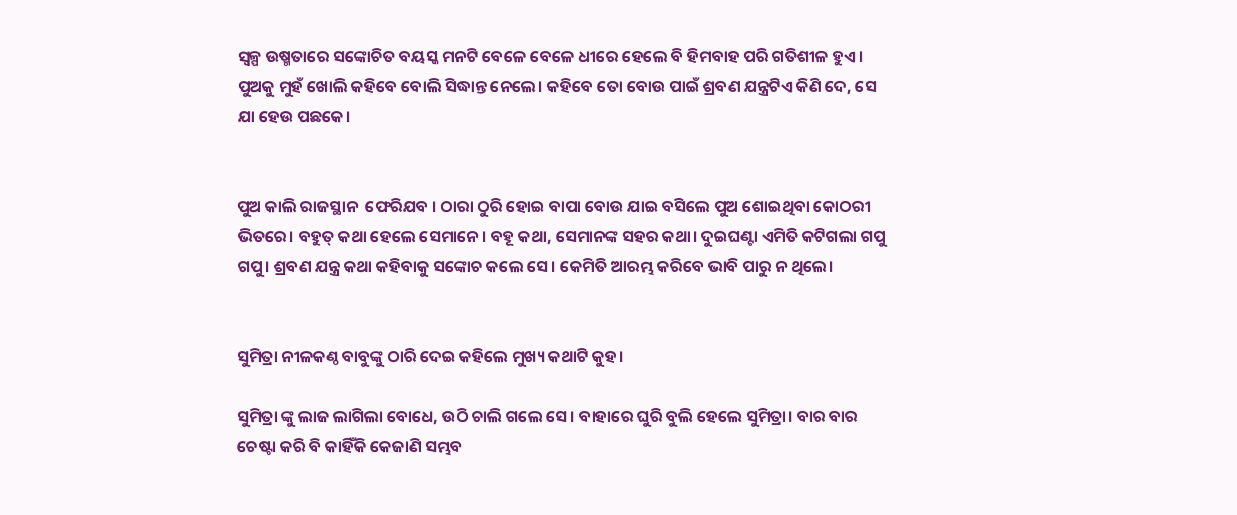ସ୍ୱଳ୍ପ ଉଷ୍ମତାରେ ସଙ୍କୋଚିତ ବୟସ୍କ ମନଟି ବେଳେ ବେଳେ ଧୀରେ ହେଲେ ବି ହିମବାହ ପରି ଗତିଶୀଳ ହୁଏ। ପୁଅକୁ ମୁହଁ ଖୋଲି କହିବେ ବୋଲି ସିଦ୍ଧାନ୍ତ ନେଲେ। କହିବେ ତୋ ବୋଉ ପାଇଁ ଶ୍ରବଣ ଯନ୍ତ୍ରଟିଏ କିଣି ଦେ, ସେ ଯା ହେଉ ପଛକେ।


ପୁଅ କାଲି ରାଜସ୍ଥାନ  ଫେରିଯବ । ଠାରା ଠୁରି ହୋଇ ବାପା ବୋଉ ଯାଇ ବସିଲେ ପୁଅ ଶୋଇଥିବା କୋଠରୀ ଭିତରେ। ବହୁତ୍ କଥା ହେଲେ ସେମାନେ। ବହୂ କଥା, ସେମାନଙ୍କ ସହର କଥା। ଦୁଇଘଣ୍ଟା ଏମିତି କଟିଗଲା ଗପୁ ଗପୁ। ଶ୍ରବଣ ଯନ୍ତ୍ର କଥା କହିବାକୁ ସଙ୍କୋଚ କଲେ ସେ। କେମିତି ଆରମ୍ଭ କରିବେ ଭାବି ପାରୁ ନ ଥିଲେ।


ସୁମିତ୍ରା ନୀଳକଣ୍ଠ ବାବୁଙ୍କୁ ଠାରି ଦେଇ କହିଲେ ମୁଖ୍ୟ କଥାଟି କୁହ।

ସୁମିତ୍ରା ଙ୍କୁ ଲାଜ ଲାଗିଲା ବୋଧେ, ଉଠି ଚାଲି ଗଲେ ସେ। ବାହାରେ ଘୁରି ବୁଲି ହେଲେ ସୁମିତ୍ରା। ବାର ବାର ଚେଷ୍ଟା କରି ବି କାହିଁକି କେଜାଣି ସମ୍ଭବ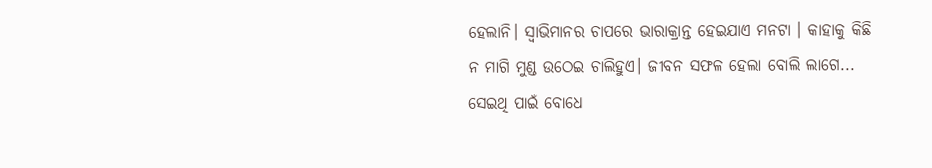ହେଲାନି। ସ୍ଵାଭିମାନର ଚାପରେ ଭାରାକ୍ରାନ୍ତ ହେଇଯାଏ ମନଟା । କାହାକୁ କିଛି ନ ମାଗି ମୁଣ୍ଡ ଉଠେଇ ଚାଲିହୁଏ। ଜୀବନ ସଫଳ ହେଲା ବୋଲି ଲାଗେ... ସେଇଥି ପାଇଁ ବୋଧେ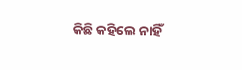କିଛି କହିଲେ ନାହିଁ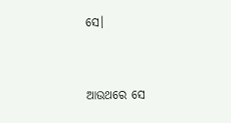ସେ।


ଆଉଥରେ ସେ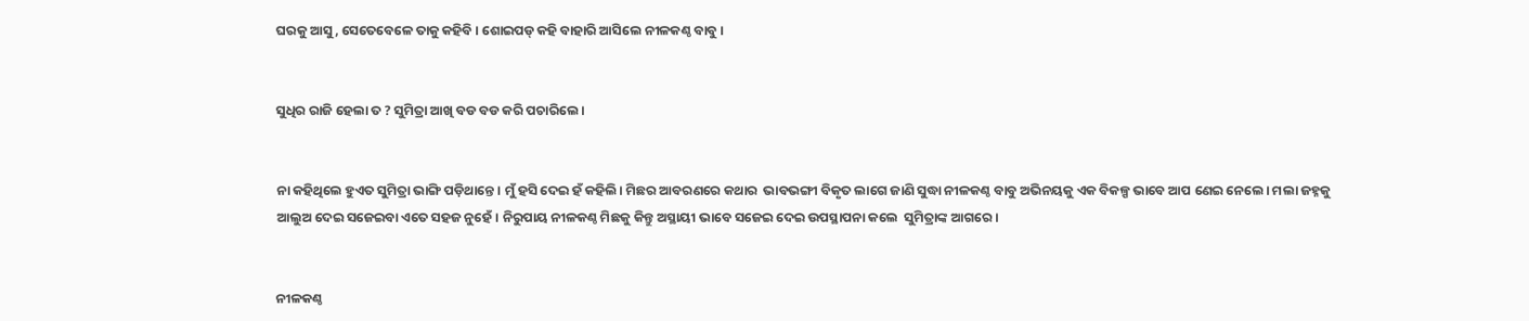ଘରକୁ ଆସୁ, ସେତେବେଳେ ତାକୁ କହିବି। ଶୋଇପଡ୍ କହି ବାହାରି ଆସିଲେ ନୀଳକଣ୍ଠ ବାବୁ।


ସୁଧିର ରାଜି ହେଲା ତ ? ସୁମିତ୍ରା ଆଖି ବଡ ବଡ କରି ପଚାରିଲେ।


ନା କହିଥିଲେ ହୁଏତ ସୁମିତ୍ରା ଭାଙ୍ଗି ପଡ଼ିଥାନ୍ତେ। ମୁଁ ହସି ଦେଇ ହଁ କହିଲି। ମିଛର ଆବରଣରେ କଥାର  ଭାବଭଙ୍ଗୀ ବିକୃତ ଲାଗେ ଜାଣି ସୁଦ୍ଧା ନୀଳକଣ୍ଠ ବାବୁ ଅଭିନୟକୁ ଏକ ବିକଳ୍ପ ଭାବେ ଆପ ଣେଇ ନେଲେ। ମଲା ଜହ୍ନକୁ ଆଲୁଅ ଦେଇ ସଜେଇବା ଏତେ ସହଜ ନୁହେଁ। ନିରୁପାୟ ନୀଳକଣ୍ଠ ମିଛକୁ କିନ୍ତୁ ଅସ୍ଥାୟୀ ଭାବେ ସଜେଇ ଦେଇ ଉପସ୍ଥାପନା କଲେ  ସୁମିତ୍ରାଙ୍କ ଆଗରେ।


ନୀଳକଣ୍ଠ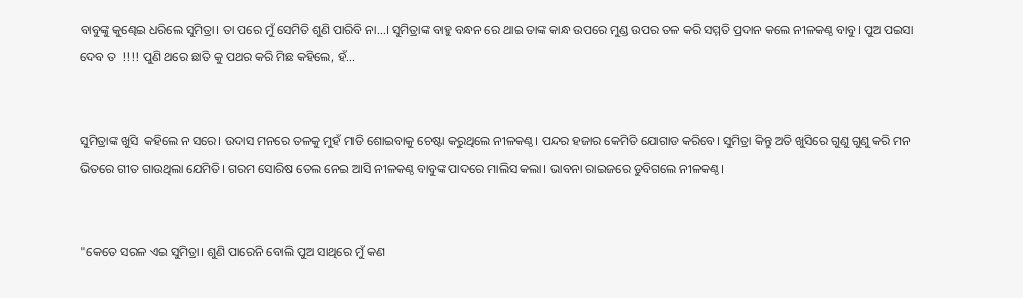ବାବୁଙ୍କୁ କୁଣ୍ଢେଇ ଧରିଲେ ସୁମିତ୍ରା। ତା ପରେ ମୁଁ ସେମିତି ଶୁଣି ପାରିବି ନା...। ସୁମିତ୍ରାଙ୍କ ବାହୁ ବନ୍ଧନ ରେ ଥାଇ ତାଙ୍କ କାନ୍ଧ ଉପରେ ମୁଣ୍ଡ ଉପର ତଳ କରି ସମ୍ମତି ପ୍ରଦାନ କଲେ ନୀଳକଣ୍ଠ ବାବୁ। ପୁଅ ପଇସା ଦେବ ତ  !!!! ପୁଣି ଥରେ ଛାତି କୁ ପଥର କରି ମିଛ କହିଲେ, ହଁ...


ସୁମିତ୍ରାଙ୍କ ଖୁସି  କହିଲେ ନ ସରେ। ଉଦାସ ମନରେ ତଳକୁ ମୁହଁ ମାଡି ଶୋଇବାକୁ ଚେଷ୍ଟା କରୁଥିଲେ ନୀଳକଣ୍ଠ। ପନ୍ଦର ହଜାର କେମିତି ଯୋଗାଡ କରିବେ। ସୁମିତ୍ରା କିନ୍ତୁ ଅତି ଖୁସିରେ ଗୁଣୁ ଗୁଣୁ କରି ମନ ଭିତରେ ଗୀତ ଗାଉଥିଲା ଯେମିତି। ଗରମ ସୋରିଷ ତେଲ ନେଇ ଆସି ନୀଳକଣ୍ଠ ବାବୁଙ୍କ ପାଦରେ ମାଲିସ କଲା। ଭାବନା ରାଇଜରେ ଡୁବିଗଲେ ନୀଳକଣ୍ଠ।


"କେତେ ସରଳ ଏଇ ସୁମିତ୍ରା। ଶୁଣି ପାରେନି ବୋଲି ପୁଅ ସାଥିରେ ମୁଁ କଣ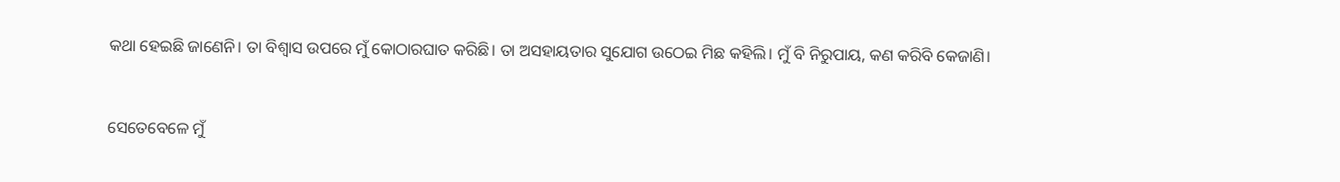କଥା ହେଇଛି ଜାଣେନି। ତା ବିଶ୍ଵାସ ଉପରେ ମୁଁ କୋଠାରଘାତ କରିଛି। ତା ଅସହାୟତାର ସୁଯୋଗ ଉଠେଇ ମିଛ କହିଲି। ମୁଁ ବି ନିରୁପାୟ, କଣ କରିବି କେଜାଣି।


ସେତେବେଳେ ମୁଁ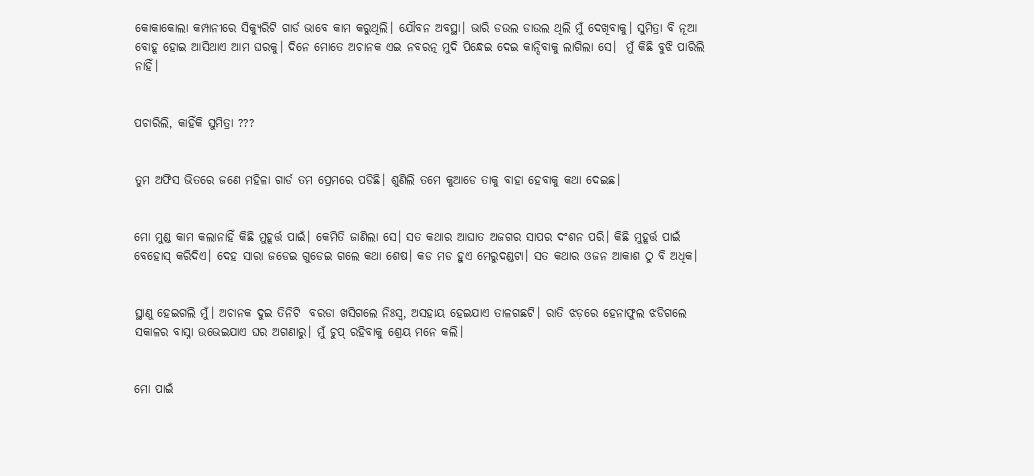କୋକାକୋଲା କମ୍ପାନୀରେ ସିକ୍ୟୁରିଟି ଗାର୍ଡ ଭାବେ କାମ କରୁଥିଲି। ଯୌବନ ଅବସ୍ଥା। ଭାରି ଡଉଲ ଡାଉଲ ଥିଲି ମୁଁ ଦେଖିବାକୁ। ସୁମିତ୍ରା ବି ନୂଆ ବୋହୂ ହୋଇ ଆସିଥାଏ ଆମ ଘରକୁ। ଦିନେ ମୋତେ ଅଚାନକ ଏଇ ନବରତ୍ନ ମୁଦି ପିନ୍ଧେଇ ଦେଇ କାନ୍ଦିବାକୁ ଲାଗିଲା ସେ।  ମୁଁ କିଛି ବୁଝି ପାରିଲି ନାହିଁ।


ପଚାରିଲି, କାହିଁକି ସୁମିତ୍ରା ???


ତୁମ ଅଫିସ ଭିତରେ ଜଣେ ମହିଳା ଗାର୍ଡ ତମ ପ୍ରେମରେ ପଡିଛି। ଶୁଣିଲି ତମେ କୁଆଡେ ତାକୁ ବାହା ହେବାକୁ କଥା ଦେଇଛ।


ମୋ ମୁଣ୍ଡ କାମ କଲାନାହିଁ କିଛି ମୁହୂର୍ତ୍ତ ପାଇଁ। କେମିତି ଜାଣିଲା ସେ। ସତ କଥାର ଆଘାତ ଅଜଗର ସାପର ଦଂଶନ ପରି। କିଛି ମୁହୂର୍ତ୍ତ ପାଇଁ ବେହୋସ୍ କରିଦିଏ। ଦେହ ସାରା ଜଡେଇ ଗୁଡେଇ ଗଲେ କଥା ଶେଷ। କଡ ମଡ ହୁଏ ମେରୁଦଣ୍ଡଟା। ସତ କଥାର ଓଜନ ଆକାଶ ଠୁ ବି ଅଧିକ।


ସ୍ଥାଣୁ ହେଇଗଲି ମୁଁ। ଅଚାନକ ଦୁଇ ତିନିଟି  ବରଡା ଖସିଗଲେ ନିଃସ୍ଵ, ଅସହାୟ ହେଇଯାଏ ତାଳଗଛଟି। ରାତି ଝଡ଼ରେ ହେନାଫୁଲ ଝଡିଗଲେ ସକାଳର ବାସ୍ନା ଉଭେଇଯାଏ ଘର ଅଗଣାରୁ। ମୁଁ ଚୁପ୍ ରହିବାକୁ ଶ୍ରେୟ ମନେ କଲି।


ମୋ ପାଇଁ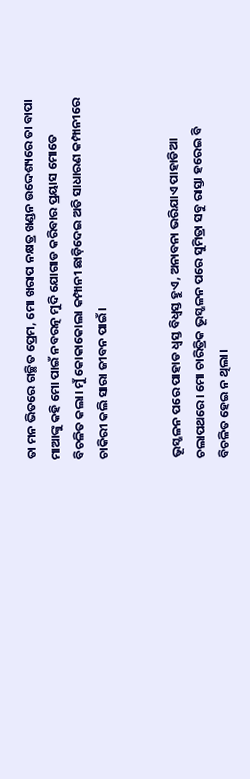ତା ମନ ଭିତରେ ଗଚ୍ଛିତ ପ୍ରେମ, ମୋ ଖରାପ ନକ୍ଷତ୍ର ଖଣ୍ଡନ ଉଦ୍ଦେଶ୍ୟରେ ତା ବାପା ମାଆଙ୍କୁ କହି ମୋ ପାଇଁ ନବରତ୍ନ ମୁଦି ଯୋଗାଡ କରିବାର ପ୍ରୟାସ ମୋତେ ବିଚଳିତ କଲା। ମୁଁ କୋକାକୋଲା କମ୍ପାନୀ ଛାଡ଼ିଦେଇ ଅତି ସାଧାରଣ କମ୍ପାନୀରେ ଚାକିରୀ କଲି ସାରା ଜୀବନ ପାଇଁ।


ଭୂସ୍ଖଳନ ପରେ ପାହାଡ ଧ୍ବସ୍ତ ବିଧ୍ବସ୍ତ ହୁଏ, ଅନାବନା ଭରିଯାଏ ପାହାଡିଆ ଚଲାପଥରେ। ମୋ ଚାରିତ୍ରିକ ଭୂସ୍ଖଳନ ପରେ ସୁମିତ୍ରା ସବୁ ରାସ୍ତା ହରେଇ ବି ବିଚଳିତ ହେଇ ନ ଥିଲା।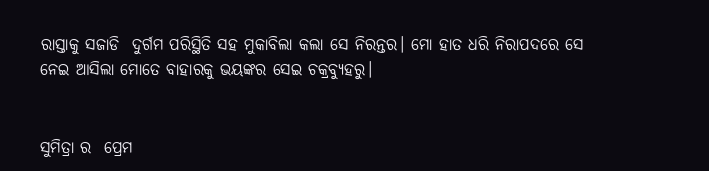ରାସ୍ତାକୁ ସଜାଡି  ଦୁର୍ଗମ ପରିସ୍ଥିତି ସହ ମୁକାବିଲା କଲା ସେ ନିରନ୍ତର। ମୋ ହାତ ଧରି ନିରାପଦରେ ସେ ନେଇ ଆସିଲା ମୋତେ ବାହାରକୁ ଭୟଙ୍କର ସେଇ ଚକ୍ରବ୍ୟୁହରୁ।


ସୁମିତ୍ରା ର  ପ୍ରେମ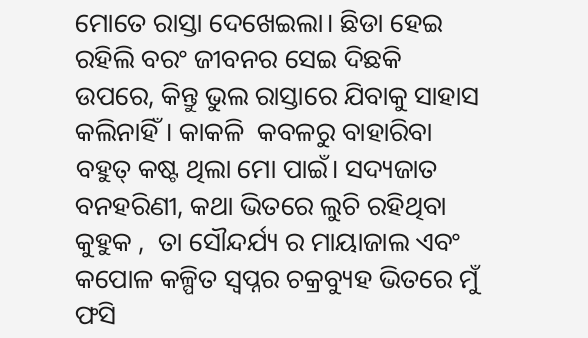ମୋତେ ରାସ୍ତା ଦେଖେଇଲା। ଛିଡା ହେଇ ରହିଲି ବରଂ ଜୀବନର ସେଇ ଦିଛକି ଉପରେ, କିନ୍ତୁ ଭୁଲ ରାସ୍ତାରେ ଯିବାକୁ ସାହାସ କଲିନାହିଁ। କାକଳି  କବଳରୁ ବାହାରିବା ବହୁତ୍ କଷ୍ଟ ଥିଲା ମୋ ପାଇଁ। ସଦ୍ୟଜାତ ବନହରିଣୀ, କଥା ଭିତରେ ଲୁଚି ରହିଥିବା କୁହୁକ ,  ତା ସୌନ୍ଦର୍ଯ୍ୟ ର ମାୟାଜାଲ ଏବଂ କପୋଳ କଳ୍ପିତ ସ୍ୱପ୍ନର ଚକ୍ରବ୍ୟୁହ ଭିତରେ ମୁଁ ଫସି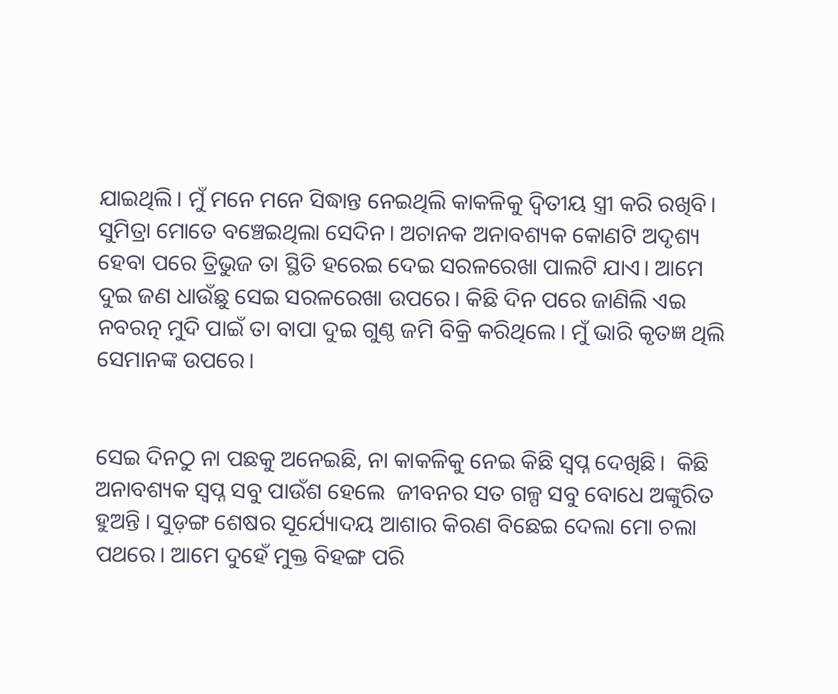ଯାଇଥିଲି। ମୁଁ ମନେ ମନେ ସିଦ୍ଧାନ୍ତ ନେଇଥିଲି କାକଳିକୁ ଦ୍ୱିତୀୟ ସ୍ତ୍ରୀ କରି ରଖିବି। ସୁମିତ୍ରା ମୋତେ ବଞ୍ଚେଇଥିଲା ସେଦିନ। ଅଚାନକ ଅନାବଶ୍ୟକ କୋଣଟି ଅଦୃଶ୍ୟ ହେବା ପରେ ତ୍ରିଭୁଜ ତା ସ୍ଥିତି ହରେଇ ଦେଇ ସରଳରେଖା ପାଲଟି ଯାଏ। ଆମେ ଦୁଇ ଜଣ ଧାଉଁଛୁ ସେଇ ସରଳରେଖା ଉପରେ। କିଛି ଦିନ ପରେ ଜାଣିଲି ଏଇ ନବରତ୍ନ ମୁଦି ପାଇଁ ତା ବାପା ଦୁଇ ଗୁଣ୍ଠ ଜମି ବିକ୍ରି କରିଥିଲେ। ମୁଁ ଭାରି କୃତଜ୍ଞ ଥିଲି ସେମାନଙ୍କ ଉପରେ।


ସେଇ ଦିନଠୁ ନା ପଛକୁ ଅନେଇଛି, ନା କାକଳିକୁ ନେଇ କିଛି ସ୍ବପ୍ନ ଦେଖିଛି।  କିଛି ଅନାବଶ୍ୟକ ସ୍ବପ୍ନ ସବୁ ପାଉଁଶ ହେଲେ  ଜୀବନର ସତ ଗଳ୍ପ ସବୁ ବୋଧେ ଅଙ୍କୁରିତ ହୁଅନ୍ତି । ସୁଡ଼ଙ୍ଗ ଶେଷର ସୂର୍ଯ୍ୟୋଦୟ ଆଶାର କିରଣ ବିଛେଇ ଦେଲା ମୋ ଚଲା ପଥରେ। ଆମେ ଦୁହେଁ ମୁକ୍ତ ବିହଙ୍ଗ ପରି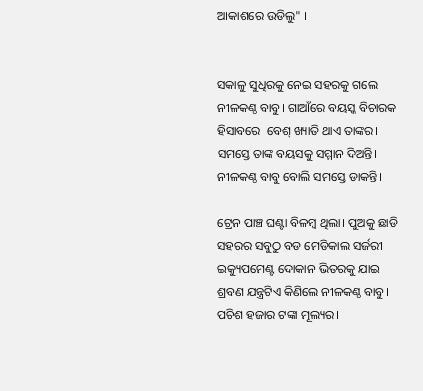ଆକାଶରେ ଉଡିଲୁ" ।


ସକାଳୁ ସୁଧିରକୁ ନେଇ ସହରକୁ ଗଲେ ନୀଳକଣ୍ଠ ବାବୁ। ଗାଆଁରେ ବୟସ୍କ ବିଚାରକ ହିସାବରେ  ବେଶ୍ ଖ୍ୟାତି ଥାଏ ତାଙ୍କର। ସମସ୍ତେ ତାଙ୍କ ବୟସକୁ ସମ୍ମାନ ଦିଅନ୍ତି। ନୀଳକଣ୍ଠ ବାବୁ ବୋଲି ସମସ୍ତେ ଡାକନ୍ତି।

ଟ୍ରେନ ପାଞ୍ଚ ଘଣ୍ଟା ବିଳମ୍ବ ଥିଲା। ପୁଅକୁ ଛାଡି ସହରର ସବୁଠୁ ବଡ ମେଡିକାଲ ସର୍ଜରୀ ଇକ୍ୟୁପମେଣ୍ଟ ଦୋକାନ ଭିତରକୁ ଯାଇ ଶ୍ରବଣ ଯନ୍ତ୍ରଟିଏ କିଣିଲେ ନୀଳକଣ୍ଠ ବାବୁ। ପଚିଶ ହଜାର ଟଙ୍କା ମୂଲ୍ୟର।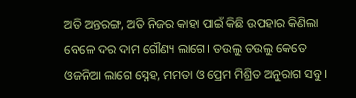ଅତି ଅନ୍ତରଙ୍ଗ, ଅତି ନିଜର କାହା ପାଇଁ କିଛି ଉପହାର କିଣିଲା ବେଳେ ଦର ଦାମ ଗୌଣ୍ୟ ଲାଗେ। ତଉଲୁ ତଉଲୁ କେତେ ଓଜନିଆ ଲାଗେ ସ୍ନେହ, ମମତା ଓ ପ୍ରେମ ମିଶ୍ରିତ ଅନୁରାଗ ସବୁ ।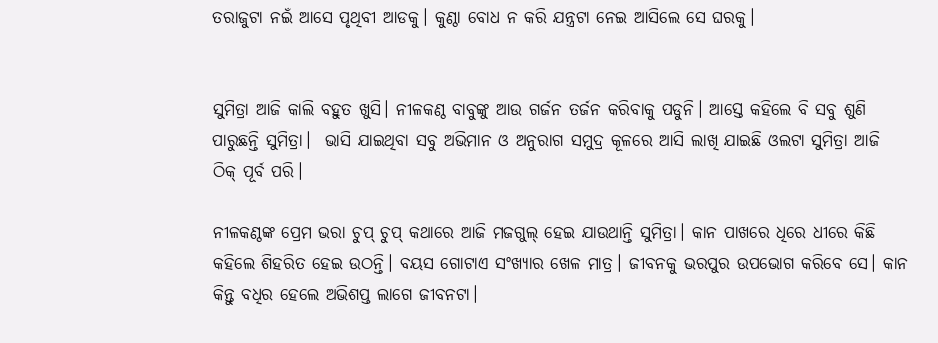ତରାଜୁଟା ନଇଁ ଆସେ ପୃଥିବୀ ଆଡକୁ। କୁଣ୍ଠା ବୋଧ ନ କରି ଯନ୍ତ୍ରଟା ନେଇ ଆସିଲେ ସେ ଘରକୁ।


ସୁମିତ୍ରା ଆଜି କାଲି ବହୁତ ଖୁସି। ନୀଳକଣ୍ଠ ବାବୁଙ୍କୁ ଆଉ ଗର୍ଜନ ତର୍ଜନ କରିବାକୁ ପଡୁନି। ଆସ୍ତେ କହିଲେ ବି ସବୁ ଶୁଣି ପାରୁଛନ୍ତି ସୁମିତ୍ରା।  ଭାସି ଯାଇଥିବା ସବୁ ଅଭିମାନ ଓ ଅନୁରାଗ ସମୁଦ୍ର କୂଳରେ ଆସି ଲାଖି ଯାଇଛି ଓଲଟା ସୁମିତ୍ରା ଆଜି ଠିକ୍ ପୂର୍ବ ପରି।

ନୀଳକଣ୍ଠଙ୍କ ପ୍ରେମ ଭରା ଚୁପ୍ ଚୁପ୍ କଥାରେ ଆଜି ମଜଗୁଲ୍ ହେଇ ଯାଉଥାନ୍ତି ସୁମିତ୍ରା। କାନ ପାଖରେ ଧିରେ ଧୀରେ କିଛି କହିଲେ ଶିହରିତ ହେଇ ଉଠନ୍ତି। ବୟସ ଗୋଟାଏ ସଂଖ୍ୟାର ଖେଳ ମାତ୍ର। ଜୀବନକୁ ଭରପୁର ଉପଭୋଗ କରିବେ ସେ। କାନ କିନ୍ତୁ ବଧିର ହେଲେ ଅଭିଶପ୍ତ ଲାଗେ ଜୀବନଟା।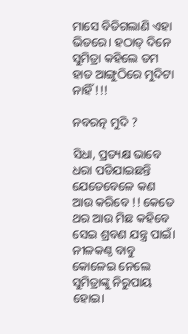ମାସେ ବିତିଗଲାଣି ଏହା ଭିତରେ। ହଠାତ୍ ଦିନେ ସୁମିତ୍ରା କହିଲେ ତମ ହାତ ଆଙ୍ଗୁଠିରେ ମୁଦିଟା ନାହିଁ !!!

ନବରତ୍ନ ମୁଦି ?

ସିଧା, ପ୍ରତ୍ୟକ୍ଷ ଭାବେ ଧରା ପଡିଯାଇଛନ୍ତି ଯେତେବେଳେ କଣ ଆଉ କରିବେ !! କେତେ ଥର ଆଉ ମିଛ କହିବେ ସେଇ ଶ୍ରବଣ ଯନ୍ତ୍ର ପାଇଁ। ନୀଳକଣ୍ଠ ବାବୁ କୋଳେଇ ନେଲେ ସୁମିତ୍ରାଙ୍କୁ ନିରୁପାୟ ହୋଇ।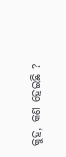କୁହ, କଣ ହେଇଛି ?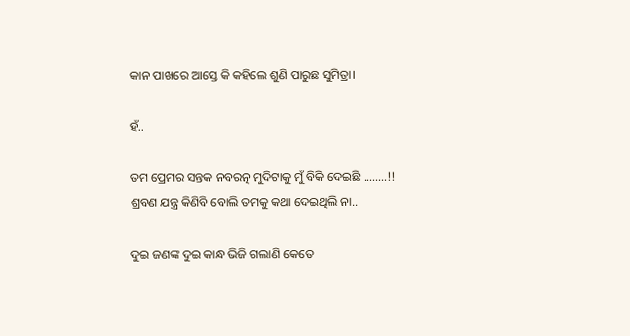କାନ ପାଖରେ ଆସ୍ତେ କି କହିଲେ ଶୁଣି ପାରୁଛ ସୁମିତ୍ରା।

ହଁ..

ତମ ପ୍ରେମର ସନ୍ତକ ନବରତ୍ନ ମୁଦିଟାକୁ ମୁଁ ବିକି ଦେଇଛି ........!! ଶ୍ରବଣ ଯନ୍ତ୍ର କିଣିବି ବୋଲି ତମକୁ କଥା ଦେଇଥିଲି ନା..

ଦୁଇ ଜଣଙ୍କ ଦୁଇ କାନ୍ଧ ଭିଜି ଗଲାଣି କେତେ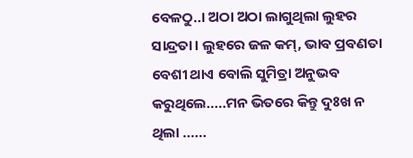ବେଳଠୁ..। ଅଠା ଅଠା ଲାଗୁଥିଲା ଲୁହର ସାନ୍ଦ୍ରତା। ଲୁହରେ ଜଳ କମ୍, ଭାବ ପ୍ରବଣତା  ବେଶୀ ଥାଏ ବୋଲି ସୁମିତ୍ରା ଅନୁଭବ କରୁଥିଲେ.....ମନ ଭିତରେ କିନ୍ତୁ ଦୁଃଖ ନ ଥିଲା ......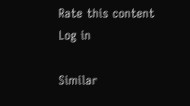Rate this content
Log in

Similar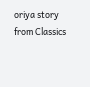oriya story from Classics